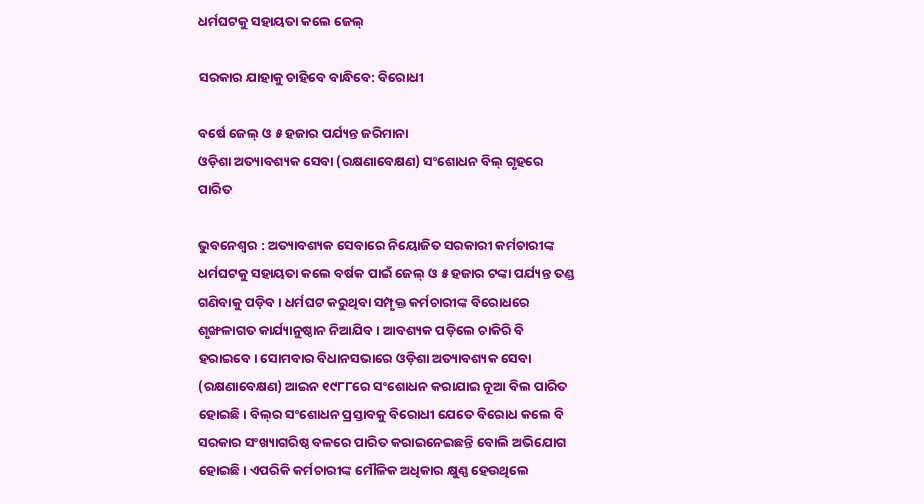ଧର୍ମଘଟକୁ ସହାୟତା କଲେ ଜେଲ୍‌

ସରକାର ଯାହାକୁ ଚାହିବେ ବାନ୍ଧିବେ: ବିରୋଧୀ

ବର୍ଷେ ଜେଲ୍‌ ଓ ୫ ହଜାର ପର୍ଯ୍ୟନ୍ତ ଜରିମାନା
ଓଡ଼ିଶା ଅତ୍ୟାବଶ୍ୟକ ସେବା (ରକ୍ଷଣାବେକ୍ଷଣ) ସଂଶୋଧନ ବିଲ୍‌ ଗୃହରେ ପାରିତ

ଭୁବନେଶ୍ୱର : ଅତ୍ୟାବଶ୍ୟକ ସେବାରେ ନିୟୋଜିତ ସରକାରୀ କର୍ମଚାରୀଙ୍କ ଧର୍ମଘଟକୁ ସହାୟତା କଲେ ବର୍ଷକ ପାଇଁ ଜେଲ୍‌ ଓ ୫ ହଜାର ଟଙ୍କା ପର୍ଯ୍ୟନ୍ତ ତଣ୍ଡ ଗଣିବାକୁ ପଡ଼ିବ। ଧର୍ମଘଟ କରୁଥିବା ସମ୍ପୃକ୍ତ କର୍ମଚାରୀଙ୍କ ବିରୋଧରେ ଶୃଙ୍ଖଳାଗତ କାର୍ଯ୍ୟାନୁଷ୍ଠାନ ନିଆଯିବ। ଆବଶ୍ୟକ ପଡ଼ିଲେ ଚାକିରି ବି ହରାଇବେ। ସୋମବାର ବିଧାନସଭାରେ ଓଡ଼ିଶା ଅତ୍ୟାବଶ୍ୟକ ସେବା (ରକ୍ଷଣାବେକ୍ଷଣ) ଆଇନ ୧୯୮୮ରେ ସଂଶୋଧନ କରାଯାଇ ନୂଆ ବିଲ ପାରିତ ହୋଇଛି। ବିଲ୍‌ର ସଂଶୋଧନ ପ୍ରସ୍ତାବକୁ ବିରୋଧୀ ଯେତେ ବିରୋଧ କଲେ ବି ସରକାର ସଂଖ୍ୟାଗରିଷ୍ଠ ବଳରେ ପାରିତ କରାଇନେଇଛନ୍ତି ବୋଲି ଅଭିଯୋଗ ହୋଇଛି। ଏପରିକି କର୍ମଚାରୀଙ୍କ ମୌଳିକ ଅଧିକାର କ୍ଷୁଣ୍ଣ ହେଉଥିଲେ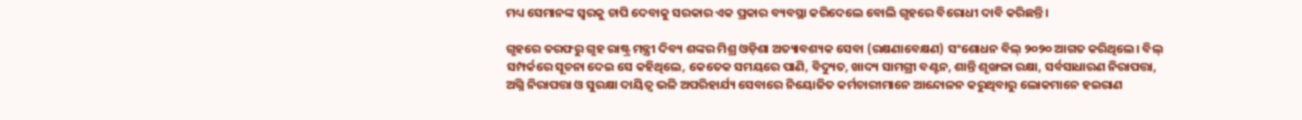ମଧ୍ୟ ସେମାନଙ୍କ ସ୍ବରକୁ ଚାପି ଦେବାକୁ ସରକାର ଏକ ପ୍ରକାର ବ୍ୟବସ୍ଥା କରିଦେଲେ ବୋଲି ଗୃହରେ ବିରୋଧୀ ଦାବି କରିଛନ୍ତି।

ଗୃହରେ ତରଫରୁ ଗୃହ ରାଷ୍ଟ୍ର ମନ୍ତ୍ରୀ ଦିବ୍ୟ ଶଙ୍କର ମିଶ୍ର ଓଡ଼ିଶା ଅତ୍ୟାବଶ୍ୟକ ସେବା (ରକ୍ଷଣାବେକ୍ଷଣ) ସଂଶୋଧନ ବିଲ୍‌ ୨୦୨୦ ଆଗତ କରିଥିଲେ। ବିଲ୍‌ ସମ୍ପର୍କରେ ସୂଚନା ଦେଇ ସେ କହିଥିଲେ, କେତେକ ସମୟରେ ପାଣି, ବିଦ୍ୟୁତ, ଖାଦ୍ୟ ସାମଗ୍ରୀ ବଣ୍ଟନ, ଶାନ୍ତି ଶୃଙ୍ଖଳା ରକ୍ଷା, ସର୍ବସାଧାରଣ ନିରାପତ୍ତା, ଅଗ୍ନି ନିରାପତ୍ତା ଓ ସୁରକ୍ଷା ଦାୟିତ୍ବ ଭଳି ଅପରିହାର୍ଯ୍ୟ ସେବାରେ ନିୟୋଜିତ କର୍ମଚାରୀମାନେ ଆନ୍ଦୋଳନ କରୁଥିବାରୁ ଲୋକମାନେ ହଇରାଣ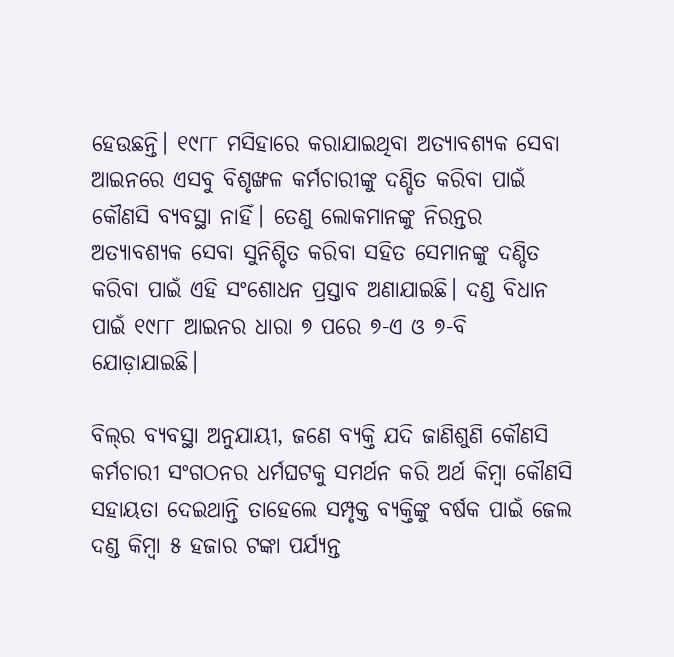ହେଉଛନ୍ତି। ୧୯୮୮ ମସିହାରେ କରାଯାଇଥିବା ଅତ୍ୟାବଶ୍ୟକ ସେବା ଆଇନରେ ଏସବୁ ବିଶୃଙ୍ଖଳ କର୍ମଚାରୀଙ୍କୁ ଦଣ୍ଡିତ କରିବା ପାଇଁ କୌଣସି ବ୍ୟବସ୍ଥା ନାହିଁ। ତେଣୁ ଲୋକମାନଙ୍କୁ ନିରନ୍ତର ଅତ୍ୟାବଶ୍ୟକ ସେବା ସୁନିଶ୍ଚିତ କରିବା ସହିତ ସେମାନଙ୍କୁ ଦଣ୍ଡିତ କରିବା ପାଇଁ ଏହି ସଂଶୋଧନ ପ୍ରସ୍ତାବ ଅଣାଯାଇଛି। ଦଣ୍ଡ ବିଧାନ ପାଇଁ ୧୯୮୮ ଆଇନର ଧାରା ୭ ପରେ ୭-ଏ ଓ ୭-ବି ଯୋଡ଼ାଯାଇଛି।

ବିଲ୍‌ର ବ୍ୟବସ୍ଥା ଅନୁଯାୟୀ, ଜଣେ ବ୍ୟକ୍ତି ଯଦି ଜାଣିଶୁଣି କୌଣସି କର୍ମଚାରୀ ସଂଗଠନର ଧର୍ମଘଟକୁ ସମର୍ଥନ କରି ଅର୍ଥ କିମ୍ବା କୌଣସି ସହାୟତା ଦେଇଥାନ୍ତି ତାହେଲେ ସମ୍ପୃକ୍ତ ବ୍ୟକ୍ତିଙ୍କୁ ବର୍ଷକ ପାଇଁ ଜେଲ ଦଣ୍ଡ କିମ୍ବା ୫ ହଜାର ଟଙ୍କା ପର୍ଯ୍ୟନ୍ତ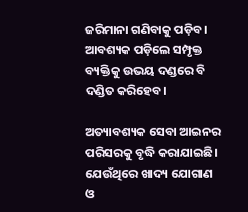ଜରିମାନା ଗଣିବାକୁ ପଡ଼ିବ। ଆବଶ୍ୟକ ପଡ଼ିଲେ ସମ୍ପୃକ୍ତ ବ୍ୟକ୍ତିକୁ ଉଭୟ ଦଣ୍ଡରେ ବି ଦଣ୍ଡିତ କରିହେବ।

ଅତ୍ୟାବଶ୍ୟକ ସେବା ଆଇନର ପରିସରକୁ ବୃଦ୍ଧି କରାଯାଇଛି। ଯେଉଁଥିରେ ଖାଦ୍ୟ ଯୋଗାଣ ଓ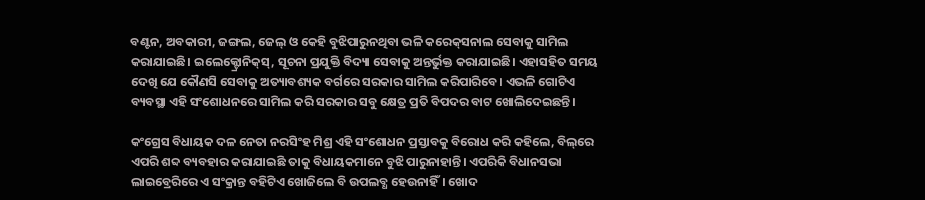ବଣ୍ଟନ, ଅବକାରୀ, ଜଙ୍ଗଲ, ଜେଲ୍‌ ଓ କେହି ବୁଝିପାରୁନଥିବା ଭଳି କରେକ୍‌ସନାଲ ସେବାକୁ ସାମିଲ କରାଯାଇଛି। ଇଲେକ୍ଟ୍ରୋନିକ୍‌ସ୍‌, ସୂଚନା ପ୍ରଯୁକ୍ତି ବିଦ୍ୟା ସେବାକୁ ଅନ୍ତର୍ଭୁକ୍ତ କରାଯାଇଛି। ଏହାସହିତ ସମୟ ଦେଖି ଯେ କୌଣସି ସେବାକୁ ଅତ୍ୟାବଶ୍ୟକ ବର୍ଗରେ ସରକାର ସାମିଲ କରିପାରିବେ। ଏଭଳି ଗୋଟିଏ ବ୍ୟବସ୍ଥା ଏହି ସଂଶୋଧନରେ ସାମିଲ କରି ସରକାର ସବୁ କ୍ଷେତ୍ର ପ୍ରତି ବିପଦର ବାଟ ଖୋଲିଦେଇଛନ୍ତି।

କଂଗ୍ରେସ ବିଧାୟକ ଦଳ ନେତା ନରସିଂହ ମିଶ୍ର ଏହି ସଂଶୋଧନ ପ୍ରସ୍ତାବକୁ ବିରୋଧ କରି କହିଲେ, ବିଲ୍‌ରେ ଏପରି ଶବ୍ଦ ବ୍ୟବହାର କରାଯାଇଛି ତାକୁ ବିଧାୟକମାନେ ବୁଝି ପାରୁନାହାନ୍ତି। ଏପରିକି ବିଧାନସଭା ଲାଇବ୍ରେରିରେ ଏ ସଂକ୍ରାନ୍ତ ବହିଟିଏ ଖୋଜିଲେ ବି ଉପଲବ୍ଧ ହେଉନାହିଁ। ଖୋଦ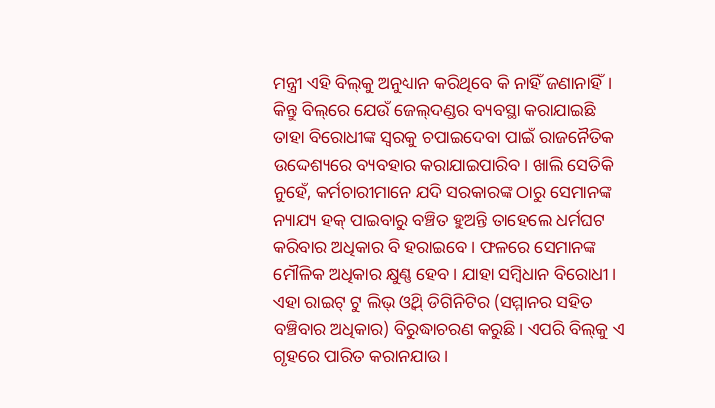ମନ୍ତ୍ରୀ ଏହି ବିଲ୍‌କୁ ଅନୁଧ୍ୟାନ କରିଥିବେ କି ନାହିଁ ଜଣାନାହିଁ। କିନ୍ତୁ ବିଲ୍‌ରେ ଯେଉଁ ଜେଲ୍‌ଦଣ୍ଡର ବ୍ୟବସ୍ଥା କରାଯାଇଛି ତାହା ବିରୋଧୀଙ୍କ ସ୍ବରକୁ ଚପାଇଦେବା ପାଇଁ ରାଜନୈତିକ ଉଦ୍ଦେଶ୍ୟରେ ବ୍ୟବହାର କରାଯାଇପାରିବ। ଖାଲି ସେତିକି ନୁହେଁ, କର୍ମଚାରୀମାନେ ଯଦି ସରକାରଙ୍କ ଠାରୁ ସେମାନଙ୍କ ନ୍ୟାଯ୍ୟ ହକ୍‌ ପାଇବାରୁ ବଞ୍ଚିତ ହୁଅନ୍ତି ତାହେଲେ ଧର୍ମଘଟ କରିବାର ଅଧିକାର ବି ହରାଇବେ। ଫଳରେ ସେମାନଙ୍କ ମୌଳିକ ଅଧିକାର କ୍ଷୁଣ୍ଣ ହେବ। ଯାହା ସମ୍ବିଧାନ ବିରୋଧୀ। ଏହା ରାଇଟ୍‌ ଟୁ ଲିଭ୍‌ ଓ୍ବିଥ୍‌ ଡିଗିନିଟିର (ସମ୍ମାନର ସହିତ ବଞ୍ଚିବାର ଅଧିକାର) ବିରୁଦ୍ଧାଚରଣ କରୁଛି। ଏପରି ବିଲ୍‌କୁ ଏ ଗୃହରେ ପାରିତ କରାନଯାଉ।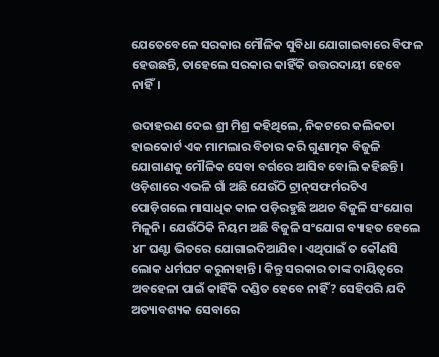ଯେତେବେଳେ ସରକାର ମୌଳିକ ସୁବିଧା ଯୋଗାଇବାରେ ବିଫଳ ହେଉଛନ୍ତି, ତାହେଲେ ସରକାର କାହିଁକି ଉତ୍ତରଦାୟୀ ହେବେ ନାହିଁ।

ଉଦାହରଣ ଦେଇ ଶ୍ରୀ ମିଶ୍ର କହିଥିଲେ, ନିକଟରେ କଲିକତା ହାଇକୋର୍ଟ ଏକ ମାମଲାର ବିଚାର କରି ଗୁଣାତ୍ମକ ବିଜୁଳି ଯୋଗାଣକୁ ମୌଳିକ ସେବା ବର୍ଗରେ ଆସିବ ବୋଲି କହିଛନ୍ତି। ଓଡ଼ିଶାରେ ଏଭଳି ଗାଁ ଅଛି ଯେଉଁଠି ଟ୍ରାନ୍‌ସଫର୍ମରଟିଏ ପୋଡ଼ିଗଲେ ମାସାଧିକ କାଳ ପଡ଼ିରହୁଛି ଅଥଚ ବିଜୁଳି ସଂଯୋଗ ମିଳୁନି। ଯେଉଁଠିକି ନିୟମ ଅଛି ବିଜୁଳି ସଂଯୋଗ ବ୍ୟାହତ ହେଲେ ୪୮ ଘଣ୍ଟା ଭିତରେ ଯୋଗାଇଦିଆଯିବ। ଏଥିପାଇଁ ତ କୌଣସି ଲୋକ ଧର୍ମଘଟ କରୁନାହାନ୍ତି। କିନ୍ତୁ ସରକାର ତାଙ୍କ ଦାୟିତ୍ବରେ ଅବହେଳା ପାଇଁ କାହିଁକି ଦଣ୍ଡିତ ହେବେ ନାହିଁ? ସେହିପରି ଯଦି ଅତ୍ୟାବଶ୍ୟକ ସେବାରେ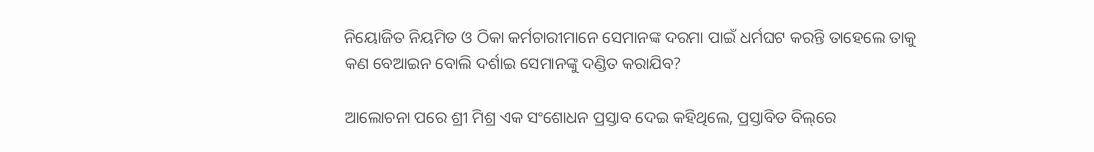ନିୟୋଜିତ ନିୟମିତ ଓ ଠିକା କର୍ମଚାରୀମାନେ ସେମାନଙ୍କ ଦରମା ପାଇଁ ଧର୍ମଘଟ କରନ୍ତି ତାହେଲେ ତାକୁ କଣ ବେଆଇନ ବୋଲି ଦର୍ଶାଇ ସେମାନଙ୍କୁ ଦଣ୍ଡିତ କରାଯିବ?

ଆଲୋଚନା ପରେ ଶ୍ରୀ ମିଶ୍ର ଏକ ସଂଶୋଧନ ପ୍ରସ୍ତାବ ଦେଇ କହିଥିଲେ, ପ୍ରସ୍ତାବିତ ବିଲ୍‌ରେ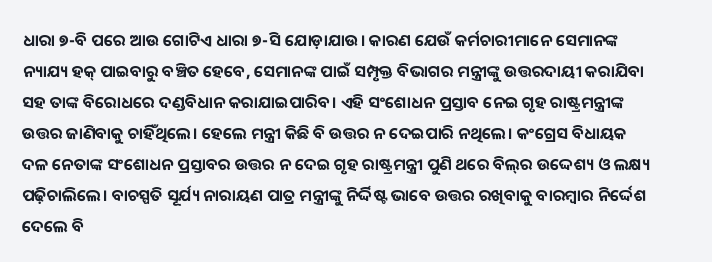ଧାରା ୭-ବି ପରେ ଆଉ ଗୋଟିଏ ଧାରା ୭-ସି ଯୋଡ଼ାଯାଉ। କାରଣ ଯେଉଁ କର୍ମଚାରୀମାନେ ସେମାନଙ୍କ ନ୍ୟାଯ୍ୟ ହକ୍‌ ପାଇବାରୁ ବଞ୍ଚିତ ହେବେ, ସେମାନଙ୍କ ପାଇଁ ସମ୍ପୃକ୍ତ ବିଭାଗର ମନ୍ତ୍ରୀଙ୍କୁ ଉତ୍ତରଦାୟୀ କରାଯିବା ସହ ତାଙ୍କ ବିରୋଧରେ ଦଣ୍ଡବିଧାନ କରାଯାଇପାରିବ। ଏହି ସଂଶୋଧନ ପ୍ରସ୍ତାବ ନେଇ ଗୃହ ରାଷ୍ଟ୍ରମନ୍ତ୍ରୀଙ୍କ ଉତ୍ତର ଜାଣିବାକୁ ଚାହିଁଥିଲେ। ହେଲେ ମନ୍ତ୍ରୀ କିଛି ବି ଉତ୍ତର ନ ଦେଇପାରି ନଥିଲେ। କଂଗ୍ରେସ ବିଧାୟକ ଦଳ ନେତାଙ୍କ ସଂଶୋଧନ ପ୍ରସ୍ତାବର ଉତ୍ତର ନ ଦେଇ ଗୃହ ରାଷ୍ଟ୍ରମନ୍ତ୍ରୀ ପୁଣି ଥରେ ବିଲ୍‌ର ଉଦ୍ଦେଶ୍ୟ ଓ ଲକ୍ଷ୍ୟ ପଢ଼ିଚାଲିଲେ। ବାଚସ୍ପତି ସୂର୍ଯ୍ୟ ନାରାୟଣ ପାତ୍ର ମନ୍ତ୍ରୀଙ୍କୁ ନିର୍ଦ୍ଦିଷ୍ଟ ଭାବେ ଉତ୍ତର ରଖିବାକୁ ବାରମ୍ବାର ନିର୍ଦ୍ଦେଶ ଦେଲେ ବି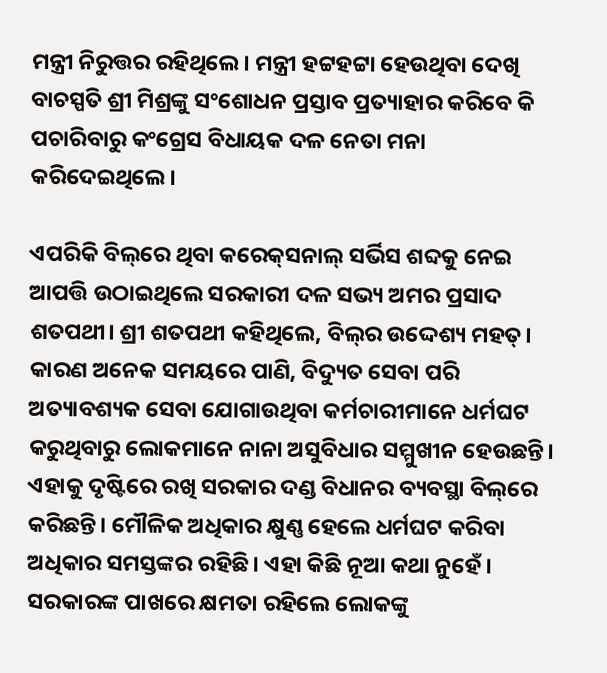ମନ୍ତ୍ରୀ ନିରୁତ୍ତର ରହିଥିଲେ। ମନ୍ତ୍ରୀ ହଟ୍ଟହଟ୍ଟା ହେଉଥିବା ଦେଖି ବାଚସ୍ପତି ଶ୍ରୀ ମିଶ୍ରଙ୍କୁ ସଂଶୋଧନ ପ୍ରସ୍ତାବ ପ୍ରତ୍ୟାହାର କରିବେ କି ପଚାରିବାରୁ କଂଗ୍ରେସ ବିଧାୟକ ଦଳ ନେତା ମନା କରିଦେଇଥିଲେ।

ଏପରିକି ବିଲ୍‌ରେ ଥିବା କରେକ୍‌ସନାଲ୍‌ ସର୍ଭିସ ଶବ୍ଦକୁ ନେଇ ଆପତ୍ତି ଉଠାଇଥିଲେ ସରକାରୀ ଦଳ ସଭ୍ୟ ଅମର ପ୍ରସାଦ ଶତପଥୀ। ଶ୍ରୀ ଶତପଥୀ କହିଥିଲେ, ବିଲ୍‌ର ଉଦ୍ଦେଶ୍ୟ ମହତ୍‌। କାରଣ ଅନେକ ସମୟରେ ପାଣି, ବିଦ୍ୟୁତ ସେବା ପରି ଅତ୍ୟାବଶ୍ୟକ ସେବା ଯୋଗାଉଥିବା କର୍ମଚାରୀମାନେ ଧର୍ମଘଟ କରୁଥିବାରୁ ଲୋକମାନେ ନାନା ଅସୁବିଧାର ସମ୍ମୁଖୀନ ହେଉଛନ୍ତି। ଏହାକୁ ଦୃଷ୍ଟିରେ ରଖି ସରକାର ଦଣ୍ଡ ବିଧାନର ବ୍ୟବସ୍ଥା ବିଲ୍‌ରେ କରିଛନ୍ତି। ମୌଳିକ ଅଧିକାର କ୍ଷୁଣ୍ଣ ହେଲେ ଧର୍ମଘଟ କରିବା ଅଧିକାର ସମସ୍ତଙ୍କର ରହିଛି। ଏହା କିଛି ନୂଆ କଥା ନୁହେଁ। ସରକାରଙ୍କ ପାଖରେ କ୍ଷମତା ରହିଲେ ଲୋକଙ୍କୁ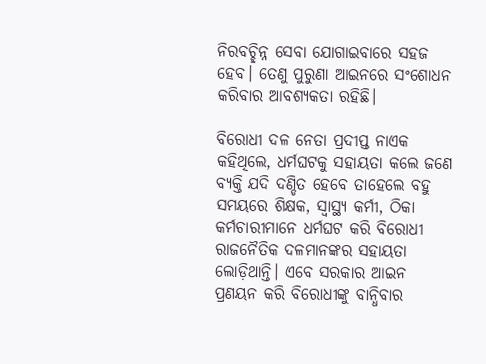ନିରବଚ୍ଛିନ୍ନ ସେବା ଯୋଗାଇବାରେ ସହଜ ହେବ। ତେଣୁ ପୁରୁଣା ଆଇନରେ ସଂଶୋଧନ କରିବାର ଆବଶ୍ୟକତା ରହିଛି।

ବିରୋଧୀ ଦଳ ନେତା ପ୍ରଦୀପ୍ତ ନାଏକ କହିଥିଲେ, ଧର୍ମଘଟକୁ ସହାୟତା କଲେ ଜଣେ ବ୍ୟକ୍ତି ଯଦି ଦଣ୍ଡିତ ହେବେ ତାହେଲେ ବହୁ ସମୟରେ ଶିକ୍ଷକ, ସ୍ବାସ୍ଥ୍ୟ କର୍ମୀ, ଠିକା କର୍ମଚାରୀମାନେ ଧର୍ମଘଟ କରି ବିରୋଧୀ ରାଜନୈତିକ ଦଳମାନଙ୍କର ସହାୟତା ଲୋଡ଼ିଥାନ୍ତି। ଏବେ ସରକାର ଆଇନ ପ୍ରଣୟନ କରି ବିରୋଧୀଙ୍କୁ ବାନ୍ଧିବାର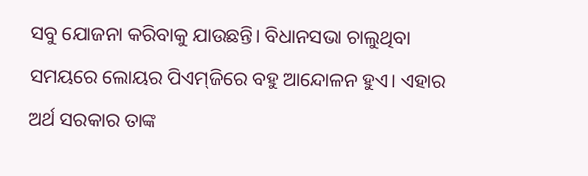ସବୁ ଯୋଜନା କରିବାକୁ ଯାଉଛନ୍ତି। ବିଧାନସଭା ଚାଲୁଥିବା ସମୟରେ ଲୋୟର ପିଏମ୍‌ଜିରେ ବହୁ ଆନ୍ଦୋଳନ ହୁଏ। ଏହାର ଅର୍ଥ ସରକାର ତାଙ୍କ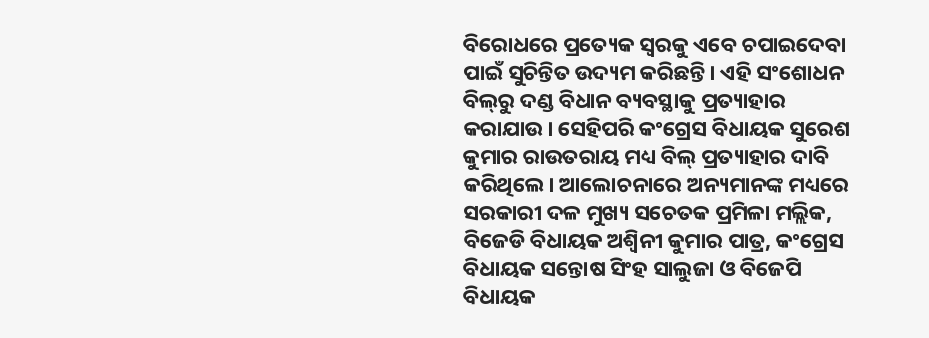ବିରୋଧରେ ପ୍ରତ୍ୟେକ ସ୍ବରକୁ ଏବେ ଚପାଇଦେବା ପାଇଁ ସୁଚିନ୍ତିତ ଉଦ୍ୟମ କରିଛନ୍ତି। ଏହି ସଂଶୋଧନ ବିଲ୍‌ରୁ ଦଣ୍ଡ ବିଧାନ ବ୍ୟବସ୍ଥାକୁ ପ୍ରତ୍ୟାହାର କରାଯାଉ। ସେହିପରି କଂଗ୍ରେସ ବିଧାୟକ ସୁରେଶ କୁମାର ରାଉତରାୟ ମଧ୍ୟ ବିଲ୍‌ ପ୍ରତ୍ୟାହାର ଦାବି କରିଥିଲେ। ଆଲୋଚନାରେ ଅନ୍ୟମାନଙ୍କ ମଧ୍ୟରେ ସରକାରୀ ଦଳ ମୁଖ୍ୟ ସଚେତକ ପ୍ରମିଳା ମଲ୍ଲିକ, ବିଜେଡି ବିଧାୟକ ଅଶ୍ବିନୀ କୁମାର ପାତ୍ର, କଂଗ୍ରେସ ବିଧାୟକ ସନ୍ତୋଷ ସିଂହ ସାଲୁଜା ଓ ବିଜେପି ବିଧାୟକ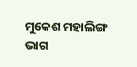ମୁକେଶ ମହାଲିଙ୍ଗ ଭାଗ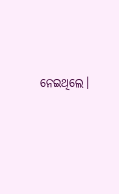ନେଇଥିଲେ।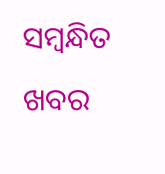ସମ୍ବନ୍ଧିତ ଖବର